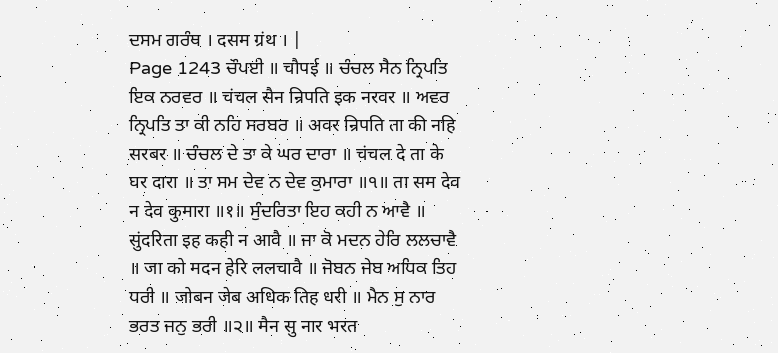ਦਸਮ ਗਰੰਥ । दसम ग्रंथ । |
Page 1243 ਚੌਪਈ ॥ चौपई ॥ ਚੰਚਲ ਸੈਨ ਨ੍ਰਿਪਤਿ ਇਕ ਨਰਵਰ ॥ चंचल सैन न्रिपति इक नरवर ॥ ਅਵਰ ਨ੍ਰਿਪਤਿ ਤਾ ਕੀ ਨਹਿ ਸਰਬਰ ॥ अवर न्रिपति ता की नहि सरबर ॥ ਚੰਚਲ ਦੇ ਤਾ ਕੇ ਘਰ ਦਾਰਾ ॥ चंचल दे ता के घर दारा ॥ ਤਾ ਸਮ ਦੇਵ ਨ ਦੇਵ ਕੁਮਾਰਾ ॥੧॥ ता सम देव न देव कुमारा ॥१॥ ਸੁੰਦਰਿਤਾ ਇਹ ਕਹੀ ਨ ਆਵੈ ॥ सुंदरिता इह कही न आवै ॥ ਜਾ ਕੋ ਮਦਨ ਹੇਰਿ ਲਲਚਾਵੈ ॥ जा को मदन हेरि ललचावै ॥ ਜੋਬਨ ਜੇਬ ਅਧਿਕ ਤਿਹ ਧਰੀ ॥ जोबन जेब अधिक तिह धरी ॥ ਮੈਨ ਸੁ ਨਾਰ ਭਰਤ ਜਨੁ ਭਰੀ ॥੨॥ मैन सु नार भरत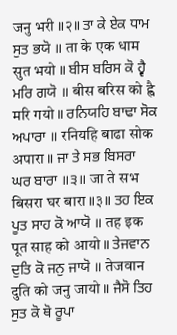जनु भरी ॥२॥ ਤਾ ਕੇ ਏਕ ਧਾਮ ਸੁਤ ਭਯੋ ॥ ता के एक धाम सुत भयो ॥ ਬੀਸ ਬਰਿਸ ਕੋ ਹ੍ਵੈ ਮਰਿ ਗਯੋ ॥ बीस बरिस को ह्वै मरि गयो ॥ ਰਨਿਯਹਿ ਬਾਢਾ ਸੋਕ ਅਪਾਰਾ ॥ रनियहि बाढा सोक अपारा ॥ ਜਾ ਤੇ ਸਭ ਬਿਸਰਾ ਘਰ ਬਾਰਾ ॥੩॥ जा ते सभ बिसरा घर बारा ॥३॥ ਤਹ ਇਕ ਪੂਤ ਸਾਹ ਕੋ ਆਯੋ ॥ तह इक पूत साह को आयो ॥ ਤੇਜਵਾਨ ਦੁਤਿ ਕੋ ਜਨੁ ਜਾਯੋ ॥ तेजवान दुति को जनु जायो ॥ ਜੈਸੋ ਤਿਹ ਸੁਤ ਕੋ ਥੋ ਰੂਪਾ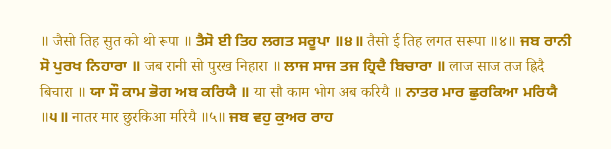॥ जैसो तिह सुत को थो रूपा ॥ ਤੈਸੋ ਈ ਤਿਹ ਲਗਤ ਸਰੂਪਾ ॥੪॥ तैसो ई तिह लगत सरूपा ॥४॥ ਜਬ ਰਾਨੀ ਸੋ ਪੁਰਖ ਨਿਹਾਰਾ ॥ जब रानी सो पुरख निहारा ॥ ਲਾਜ ਸਾਜ ਤਜ ਹ੍ਰਿਦੈ ਬਿਚਾਰਾ ॥ लाज साज तज ह्रिदै बिचारा ॥ ਯਾ ਸੌ ਕਾਮ ਭੋਗ ਅਬ ਕਰਿਯੈ ॥ या सौ काम भोग अब करियै ॥ ਨਾਤਰ ਮਾਰ ਛੁਰਕਿਆ ਮਰਿਯੈ ॥੫॥ नातर मार छुरकिआ मरियै ॥५॥ ਜਬ ਵਹੁ ਕੁਅਰ ਰਾਹ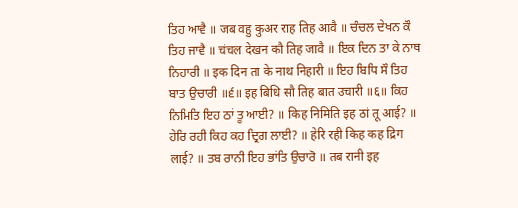ਤਿਹ ਆਵੈ ॥ जब वहु कुअर राह तिह आवै ॥ ਚੰਚਲ ਦੇਖਨ ਕੌ ਤਿਹ ਜਾਵੈ ॥ चंचल देखन कौ तिह जावै ॥ ਇਕ ਦਿਨ ਤਾ ਕੇ ਨਾਥ ਨਿਹਾਰੀ ॥ इक दिन ता के नाथ निहारी ॥ ਇਹ ਬਿਧਿ ਸੌ ਤਿਹ ਬਾਤ ਉਚਾਰੀ ॥੬॥ इह बिधि सौ तिह बात उचारी ॥६॥ ਕਿਹ ਨਿਮਿਤਿ ਇਹ ਠਾਂ ਤੂ ਆਈ? ॥ किह निमिति इह ठां तू आई? ॥ ਹੇਰਿ ਰਹੀ ਕਿਹ ਕਹ ਦ੍ਰਿਗ ਲਾਈ? ॥ हेरि रही किह कह द्रिग लाई? ॥ ਤਬ ਰਾਨੀ ਇਹ ਭਾਂਤਿ ਉਚਾਰੋ ॥ तब रानी इह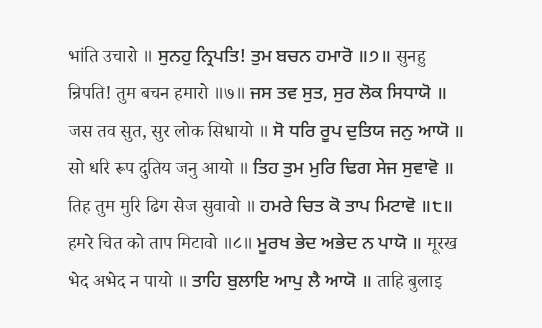भांति उचारो ॥ ਸੁਨਹੁ ਨ੍ਰਿਪਤਿ! ਤੁਮ ਬਚਨ ਹਮਾਰੋ ॥੭॥ सुनहु न्रिपति! तुम बचन हमारो ॥७॥ ਜਸ ਤਵ ਸੁਤ, ਸੁਰ ਲੋਕ ਸਿਧਾਯੋ ॥ जस तव सुत, सुर लोक सिधायो ॥ ਸੋ ਧਰਿ ਰੂਪ ਦੁਤਿਯ ਜਨੁ ਆਯੋ ॥ सो धरि रूप दुतिय जनु आयो ॥ ਤਿਹ ਤੁਮ ਮੁਰਿ ਢਿਗ ਸੇਜ ਸੁਵਾਵੋ ॥ तिह तुम मुरि ढिग सेज सुवावो ॥ ਹਮਰੇ ਚਿਤ ਕੋ ਤਾਪ ਮਿਟਾਵੋ ॥੮॥ हमरे चित को ताप मिटावो ॥८॥ ਮੂਰਖ ਭੇਦ ਅਭੇਦ ਨ ਪਾਯੋ ॥ मूरख भेद अभेद न पायो ॥ ਤਾਹਿ ਬੁਲਾਇ ਆਪੁ ਲੈ ਆਯੋ ॥ ताहि बुलाइ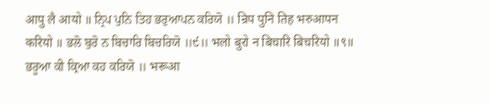आपु लै आयो ॥ ਨ੍ਰਿਪ ਪੁਨਿ ਤਿਹ ਭਰੁਆਪਨ ਕਰਿਯੋ ॥ न्रिप पुनि तिह भरुआपन करियो ॥ ਭਲੋ ਬੁਰੋ ਨ ਬਿਚਾਰਿ ਬਿਚਰਿਯੋ ॥੯॥ भलो बुरो न बिचारि बिचरियो ॥९॥ ਭਰੂਆ ਕੀ ਕ੍ਰਿਆ ਕਹ ਕਰਿਯੋ ॥ भरूआ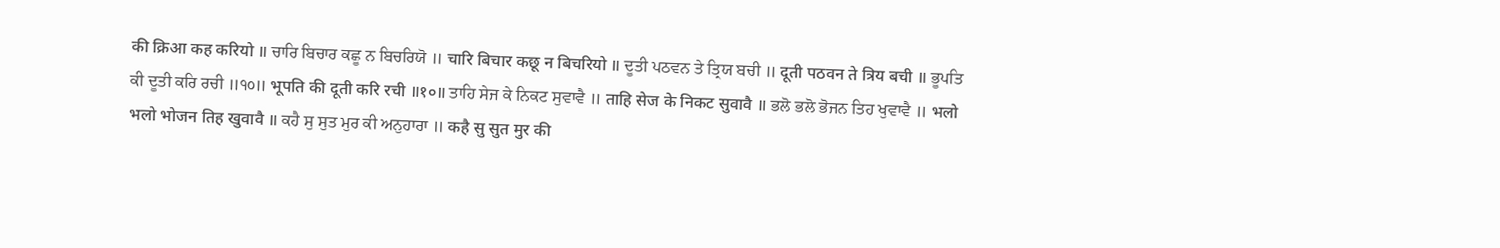की क्रिआ कह करियो ॥ ਚਾਰਿ ਬਿਚਾਰ ਕਛੂ ਨ ਬਿਚਰਿਯੋ ॥ चारि बिचार कछू न बिचरियो ॥ ਦੂਤੀ ਪਠਵਨ ਤੇ ਤ੍ਰਿਯ ਬਚੀ ॥ दूती पठवन ते त्रिय बची ॥ ਭੂਪਤਿ ਕੀ ਦੂਤੀ ਕਰਿ ਰਚੀ ॥੧੦॥ भूपति की दूती करि रची ॥१०॥ ਤਾਹਿ ਸੇਜ ਕੇ ਨਿਕਟ ਸੁਵਾਵੈ ॥ ताहि सेज के निकट सुवावै ॥ ਭਲੋ ਭਲੋ ਭੋਜਨ ਤਿਹ ਖੁਵਾਵੈ ॥ भलो भलो भोजन तिह खुवावै ॥ ਕਹੈ ਸੁ ਸੁਤ ਮੁਰ ਕੀ ਅਨੁਹਾਰਾ ॥ कहै सु सुत मुर की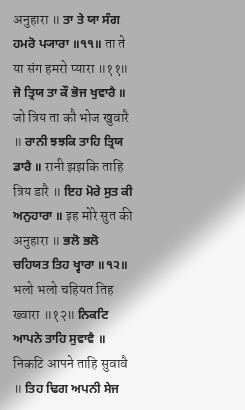अनुहारा ॥ ਤਾ ਤੇ ਯਾ ਸੰਗ ਹਮਰੋ ਪ੍ਯਾਰਾ ॥੧੧॥ ता ते या संग हमरो प्यारा ॥११॥ ਜੋ ਤ੍ਰਿਯ ਤਾ ਕੌ ਭੋਜ ਖੁਵਾਰੈ ॥ जो त्रिय ता कौ भोज खुवारै ॥ ਰਾਨੀ ਝਝਕਿ ਤਾਹਿ ਤ੍ਰਿਯ ਡਾਰੈ ॥ रानी झझकि ताहि त्रिय डारै ॥ ਇਹ ਮੋਰੇ ਸੁਤ ਕੀ ਅਨੁਹਾਰਾ ॥ इह मोरे सुत की अनुहारा ॥ ਭਲੋ ਭਲੋ ਚਹਿਯਤ ਤਿਹ ਖ੍ਵਾਰਾ ॥੧੨॥ भलो भलो चहियत तिह ख्वारा ॥१२॥ ਨਿਕਟਿ ਆਪਨੇ ਤਾਹਿ ਸੁਵਾਵੈ ॥ निकटि आपने ताहि सुवावै ॥ ਤਿਹ ਢਿਗ ਅਪਨੀ ਸੇਜ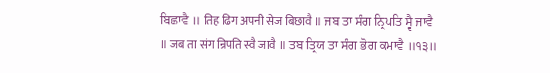ਬਿਛਾਵੈ ॥ तिह ढिग अपनी सेज बिछावै ॥ ਜਬ ਤਾ ਸੰਗ ਨ੍ਰਿਪਤਿ ਸ੍ਵੈ ਜਾਵੈ ॥ जब ता संग न्रिपति स्वै जावै ॥ ਤਬ ਤ੍ਰਿਯ ਤਾ ਸੰਗ ਭੋਗ ਕਮਾਵੈ ॥੧੩॥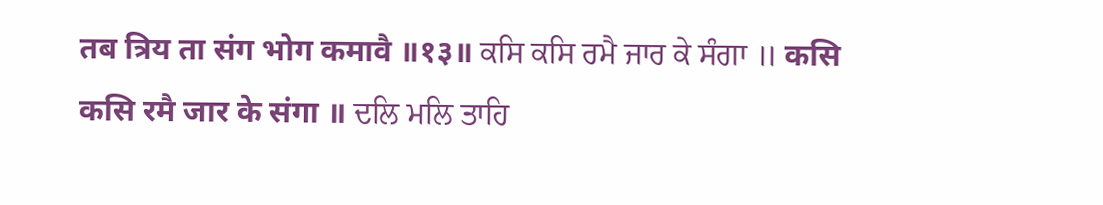तब त्रिय ता संग भोग कमावै ॥१३॥ ਕਸਿ ਕਸਿ ਰਮੈ ਜਾਰ ਕੇ ਸੰਗਾ ॥ कसि कसि रमै जार के संगा ॥ ਦਲਿ ਮਲਿ ਤਾਹਿ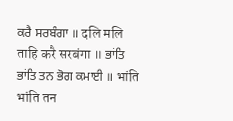ਕਰੈ ਸਰਬੰਗਾ ॥ दलि मलि ताहि करै सरबंगा ॥ ਭਾਂਤਿ ਭਾਂਤਿ ਤਨ ਭੋਗ ਕਮਾਈ ॥ भांति भांति तन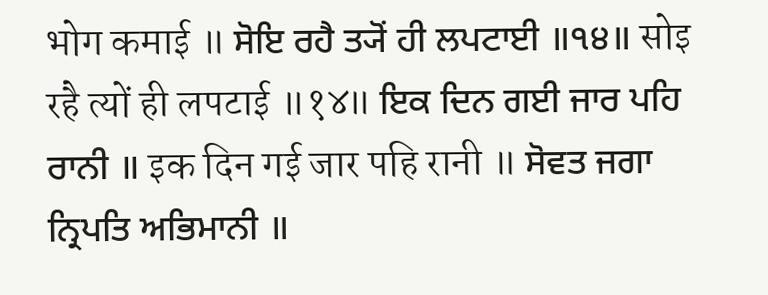भोग कमाई ॥ ਸੋਇ ਰਹੈ ਤ੍ਯੋਂ ਹੀ ਲਪਟਾਈ ॥੧੪॥ सोइ रहै त्यों ही लपटाई ॥१४॥ ਇਕ ਦਿਨ ਗਈ ਜਾਰ ਪਹਿ ਰਾਨੀ ॥ इक दिन गई जार पहि रानी ॥ ਸੋਵਤ ਜਗਾ ਨ੍ਰਿਪਤਿ ਅਭਿਮਾਨੀ ॥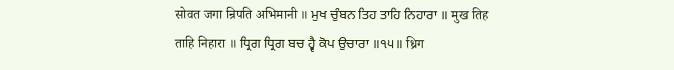सोवत जगा न्रिपति अभिमानी ॥ ਮੁਖ ਚੁੰਬਨ ਤਿਹ ਤਾਹਿ ਨਿਹਾਰਾ ॥ मुख तिह ताहि निहारा ॥ ਧ੍ਰਿਗ ਧ੍ਰਿਗ ਬਚ ਹ੍ਵੈ ਕੋਪ ਉਚਾਰਾ ॥੧੫॥ ध्रिग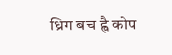ध्रिग बच ह्वै कोप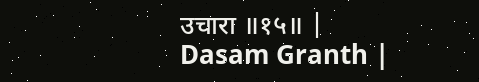उचारा ॥१५॥ |
Dasam Granth |